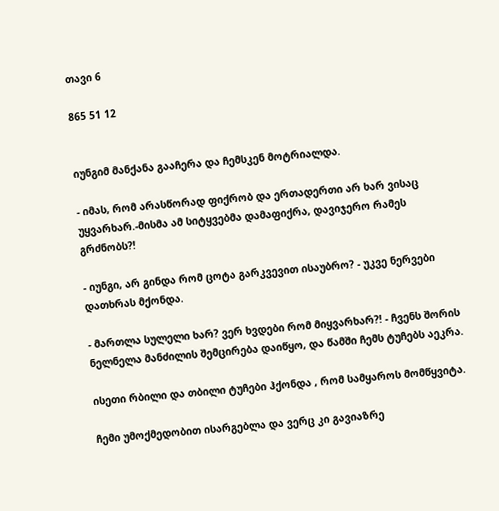თავი 6

865 51 12


იუნგიმ მანქანა გააჩერა და ჩემსკენ მოტრიალდა.

- იმას, რომ არასწორად ფიქრობ და ერთადერთი არ ხარ ვისაც უყვარხარ.-მისმა ამ სიტყვებმა დამაფიქრა, დავიჯერო რამეს გრძნობს?!

- იუნგი, არ გინდა რომ ცოტა გარკვევით ისაუბრო? - უკვე ნერვები დათხრას მქონდა.

- მართლა სულელი ხარ? ვერ ხვდები რომ მიყვარხარ?! - ჩვენს შორის ნელნელა მანძილის შემცირება დაიწყო, და წამში ჩემს ტუჩებს აეკრა.

ისეთი რბილი და თბილი ტუჩები ჰქონდა , რომ სამყაროს მომწყვიტა.

ჩემი უმოქმედობით ისარგებლა და ვერც კი გავიაზრე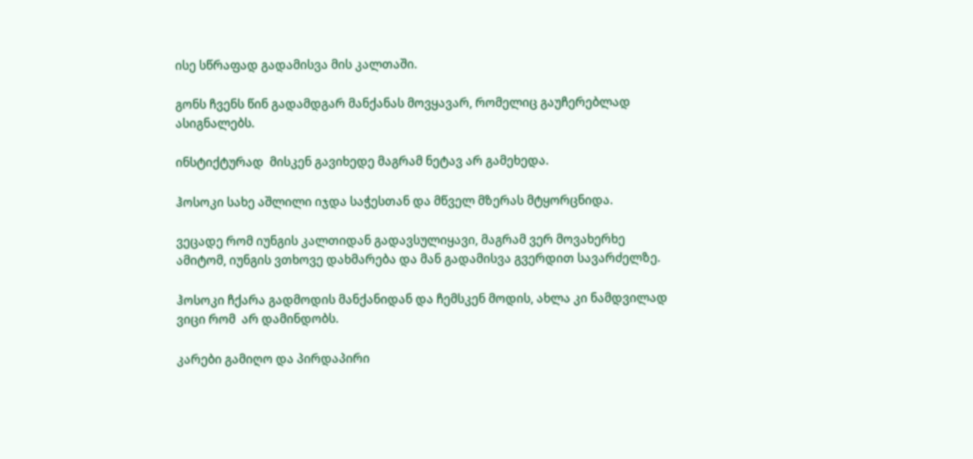ისე სწრაფად გადამისვა მის კალთაში.

გონს ჩვენს წინ გადამდგარ მანქანას მოვყავარ, რომელიც გაუჩერებლად ასიგნალებს.

ინსტიქტურად  მისკენ გავიხედე მაგრამ ნეტავ არ გამეხედა.

ჰოსოკი სახე აშლილი იჯდა საჭესთან და მწველ მზერას მტყორცნიდა.

ვეცადე რომ იუნგის კალთიდან გადავსულიყავი, მაგრამ ვერ მოვახერხე ამიტომ, იუნგის ვთხოვე დახმარება და მან გადამისვა გვერდით სავარძელზე.

ჰოსოკი ჩქარა გადმოდის მანქანიდან და ჩემსკენ მოდის, ახლა კი ნამდვილად ვიცი რომ  არ დამინდობს.

კარები გამიღო და პირდაპირი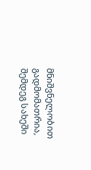მნიშვნელობით გადმომათრია, შემდეგ სახეში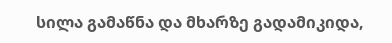სილა გამაწნა და მხარზე გადამიკიდა,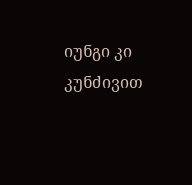იუნგი კი კუნძივით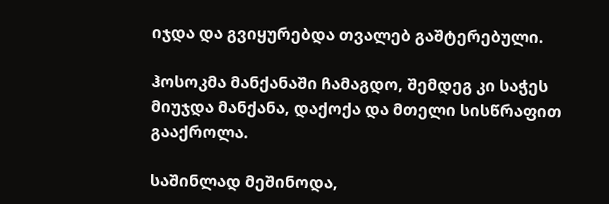იჯდა და გვიყურებდა თვალებ გაშტერებული.

ჰოსოკმა მანქანაში ჩამაგდო, შემდეგ კი საჭეს მიუჯდა მანქანა, დაქოქა და მთელი სისწრაფით გააქროლა.

საშინლად მეშინოდა,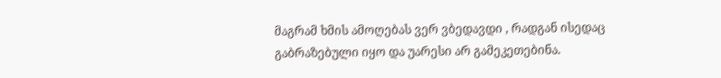მაგრამ ხმის ამოღებას ვერ ვბედავდი , რადგან ისედაც გაბრაზებული იყო და უარესი არ გამეკეთებინა.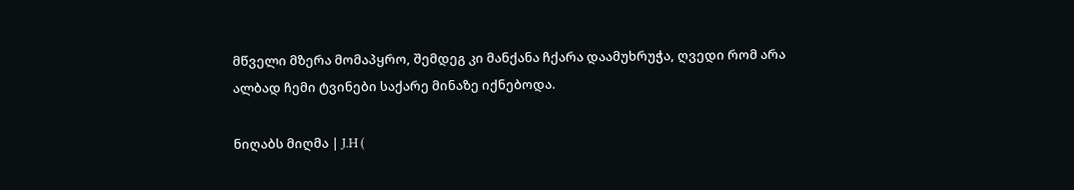მწველი მზერა მომაპყრო, შემდეგ კი მანქანა ჩქარა დაამუხრუჭა, ღვედი რომ არა ალბად ჩემი ტვინები საქარე მინაზე იქნებოდა.

ნიღაბს მიღმა | J.H (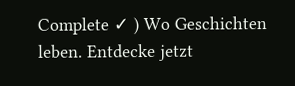Complete ✓ ) Wo Geschichten leben. Entdecke jetzt